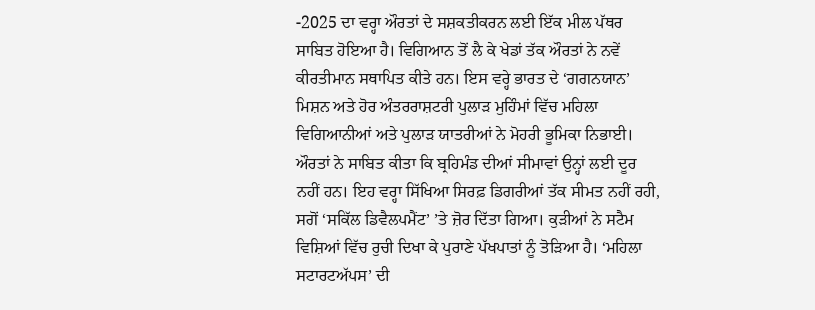-2025 ਦਾ ਵਰ੍ਹਾ ਔਰਤਾਂ ਦੇ ਸਸ਼ਕਤੀਕਰਨ ਲਈ ਇੱਕ ਮੀਲ ਪੱਥਰ ਸਾਬਿਤ ਹੋਇਆ ਹੈ। ਵਿਗਿਆਨ ਤੋਂ ਲੈ ਕੇ ਖੇਡਾਂ ਤੱਕ ਔਰਤਾਂ ਨੇ ਨਵੇਂ ਕੀਰਤੀਮਾਨ ਸਥਾਪਿਤ ਕੀਤੇ ਹਨ। ਇਸ ਵਰ੍ਹੇ ਭਾਰਤ ਦੇ ‘ਗਗਨਯਾਨ’ ਮਿਸ਼ਨ ਅਤੇ ਹੋਰ ਅੰਤਰਰਾਸ਼ਟਰੀ ਪੁਲਾੜ ਮੁਹਿੰਮਾਂ ਵਿੱਚ ਮਹਿਲਾ ਵਿਗਿਆਨੀਆਂ ਅਤੇ ਪੁਲਾੜ ਯਾਤਰੀਆਂ ਨੇ ਮੋਹਰੀ ਭੂਮਿਕਾ ਨਿਭਾਈ। ਔਰਤਾਂ ਨੇ ਸਾਬਿਤ ਕੀਤਾ ਕਿ ਬ੍ਰਹਿਮੰਡ ਦੀਆਂ ਸੀਮਾਵਾਂ ਉਨ੍ਹਾਂ ਲਈ ਦੂਰ ਨਹੀਂ ਹਨ। ਇਹ ਵਰ੍ਹਾ ਸਿੱਖਿਆ ਸਿਰਫ਼ ਡਿਗਰੀਆਂ ਤੱਕ ਸੀਮਤ ਨਹੀਂ ਰਹੀ, ਸਗੋਂ ‘ਸਕਿੱਲ ਡਿਵੈਲਪਮੈਂਟ’ ’ਤੇ ਜ਼ੋਰ ਦਿੱਤਾ ਗਿਆ। ਕੁੜੀਆਂ ਨੇ ਸਟੈਮ ਵਿਸ਼ਿਆਂ ਵਿੱਚ ਰੁਚੀ ਦਿਖਾ ਕੇ ਪੁਰਾਣੇ ਪੱਖਪਾਤਾਂ ਨੂੰ ਤੋੜਿਆ ਹੈ। ‘ਮਹਿਲਾ ਸਟਾਰਟਅੱਪਸ’ ਦੀ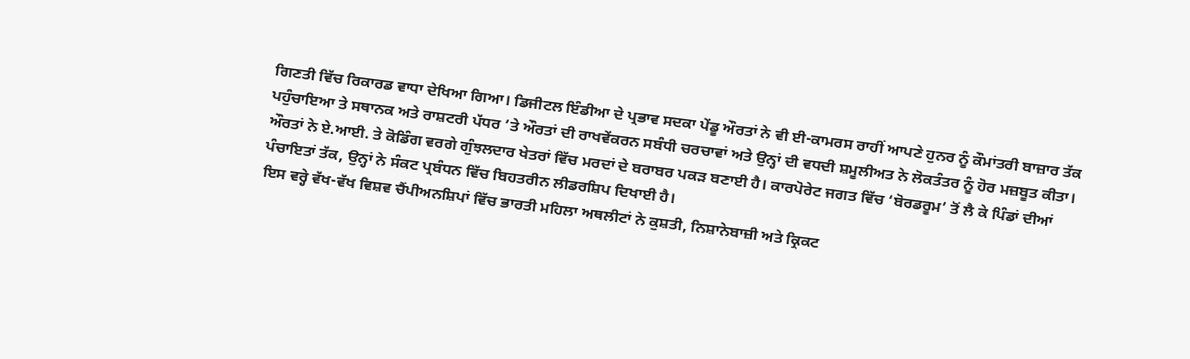ਗਿਣਤੀ ਵਿੱਚ ਰਿਕਾਰਡ ਵਾਧਾ ਦੇਖਿਆ ਗਿਆ। ਡਿਜੀਟਲ ਇੰਡੀਆ ਦੇ ਪ੍ਰਭਾਵ ਸਦਕਾ ਪੇਂਡੂ ਔਰਤਾਂ ਨੇ ਵੀ ਈ-ਕਾਮਰਸ ਰਾਹੀਂ ਆਪਣੇ ਹੁਨਰ ਨੂੰ ਕੌਮਾਂਤਰੀ ਬਾਜ਼ਾਰ ਤੱਕ ਪਹੁੰਚਾਇਆ ਤੇ ਸਥਾਨਕ ਅਤੇ ਰਾਸ਼ਟਰੀ ਪੱਧਰ ’ਤੇ ਔਰਤਾਂ ਦੀ ਰਾਖਵੇਂਕਰਨ ਸਬੰਧੀ ਚਰਚਾਵਾਂ ਅਤੇ ਉਨ੍ਹਾਂ ਦੀ ਵਧਦੀ ਸ਼ਮੂਲੀਅਤ ਨੇ ਲੋਕਤੰਤਰ ਨੂੰ ਹੋਰ ਮਜ਼ਬੂਤ ਕੀਤਾ। ਔਰਤਾਂ ਨੇ ਏ.ਆਈ. ਤੇ ਕੋਡਿੰਗ ਵਰਗੇ ਗੁੰਝਲਦਾਰ ਖੇਤਰਾਂ ਵਿੱਚ ਮਰਦਾਂ ਦੇ ਬਰਾਬਰ ਪਕੜ ਬਣਾਈ ਹੈ। ਕਾਰਪੋਰੇਟ ਜਗਤ ਵਿੱਚ ‘ਬੋਰਡਰੂਮ’ ਤੋਂ ਲੈ ਕੇ ਪਿੰਡਾਂ ਦੀਆਂ ਪੰਚਾਇਤਾਂ ਤੱਕ, ਉਨ੍ਹਾਂ ਨੇ ਸੰਕਟ ਪ੍ਰਬੰਧਨ ਵਿੱਚ ਬਿਹਤਰੀਨ ਲੀਡਰਸ਼ਿਪ ਦਿਖਾਈ ਹੈ।
ਇਸ ਵਰ੍ਹੇ ਵੱਖ-ਵੱਖ ਵਿਸ਼ਵ ਚੈਂਪੀਅਨਸ਼ਿਪਾਂ ਵਿੱਚ ਭਾਰਤੀ ਮਹਿਲਾ ਅਥਲੀਟਾਂ ਨੇ ਕੁਸ਼ਤੀ, ਨਿਸ਼ਾਨੇਬਾਜ਼ੀ ਅਤੇ ਕ੍ਰਿਕਟ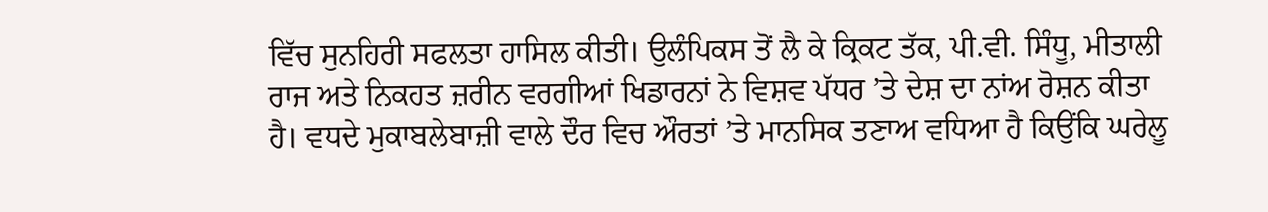ਵਿੱਚ ਸੁਨਹਿਰੀ ਸਫਲਤਾ ਹਾਸਿਲ ਕੀਤੀ। ਉਲੰਪਿਕਸ ਤੋਂ ਲੈ ਕੇ ਕ੍ਰਿਕਟ ਤੱਕ, ਪੀ.ਵੀ. ਸਿੰਧੂ, ਮੀਤਾਲੀ ਰਾਜ ਅਤੇ ਨਿਕਹਤ ਜ਼ਰੀਨ ਵਰਗੀਆਂ ਖਿਡਾਰਨਾਂ ਨੇ ਵਿਸ਼ਵ ਪੱਧਰ ’ਤੇ ਦੇਸ਼ ਦਾ ਨਾਂਅ ਰੋਸ਼ਨ ਕੀਤਾ ਹੈ। ਵਧਦੇ ਮੁਕਾਬਲੇਬਾਜ਼ੀ ਵਾਲੇ ਦੌਰ ਵਿਚ ਔਰਤਾਂ ’ਤੇ ਮਾਨਸਿਕ ਤਣਾਅ ਵਧਿਆ ਹੈ ਕਿਉਂਕਿ ਘਰੇਲੂ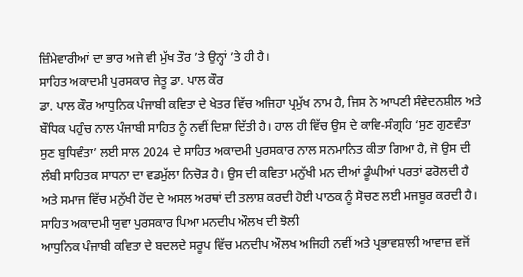ਜ਼ਿੰਮੇਵਾਰੀਆਂ ਦਾ ਭਾਰ ਅਜੇ ਵੀ ਮੁੱਖ ਤੌਰ ’ਤੇ ਉਨ੍ਹਾਂ ’ਤੇ ਹੀ ਹੈ।
ਸਾਹਿਤ ਅਕਾਦਮੀ ਪੁਰਸਕਾਰ ਜੇਤੂ ਡਾ. ਪਾਲ ਕੌਰ
ਡਾ. ਪਾਲ ਕੌਰ ਆਧੁਨਿਕ ਪੰਜਾਬੀ ਕਵਿਤਾ ਦੇ ਖੇਤਰ ਵਿੱਚ ਅਜਿਹਾ ਪ੍ਰਮੁੱਖ ਨਾਮ ਹੈ, ਜਿਸ ਨੇ ਆਪਣੀ ਸੰਵੇਦਨਸ਼ੀਲ ਅਤੇ ਬੌਧਿਕ ਪਹੁੰਚ ਨਾਲ ਪੰਜਾਬੀ ਸਾਹਿਤ ਨੂੰ ਨਵੀਂ ਦਿਸ਼ਾ ਦਿੱਤੀ ਹੈ। ਹਾਲ ਹੀ ਵਿੱਚ ਉਸ ਦੇ ਕਾਵਿ-ਸੰਗ੍ਰਹਿ ‘ਸੁਣ ਗੁਣਵੰਤਾ ਸੁਣ ਬੁਧਿਵੰਤਾ’ ਲਈ ਸਾਲ 2024 ਦੇ ਸਾਹਿਤ ਅਕਾਦਮੀ ਪੁਰਸਕਾਰ ਨਾਲ ਸਨਮਾਨਿਤ ਕੀਤਾ ਗਿਆ ਹੈ, ਜੋ ਉਸ ਦੀ ਲੰਬੀ ਸਾਹਿਤਕ ਸਾਧਨਾ ਦਾ ਵਡਮੁੱਲਾ ਨਿਚੋੜ ਹੈ। ਉਸ ਦੀ ਕਵਿਤਾ ਮਨੁੱਖੀ ਮਨ ਦੀਆਂ ਡੂੰਘੀਆਂ ਪਰਤਾਂ ਫਰੋਲਦੀ ਹੈ ਅਤੇ ਸਮਾਜ ਵਿੱਚ ਮਨੁੱਖੀ ਹੋਂਦ ਦੇ ਅਸਲ ਅਰਥਾਂ ਦੀ ਤਲਾਸ਼ ਕਰਦੀ ਹੋਈ ਪਾਠਕ ਨੂੰ ਸੋਚਣ ਲਈ ਮਜਬੂਰ ਕਰਦੀ ਹੈ।
ਸਾਹਿਤ ਅਕਾਦਮੀ ਯੁਵਾ ਪੁਰਸਕਾਰ ਪਿਆ ਮਨਦੀਪ ਔਲਖ ਦੀ ਝੋਲੀ
ਆਧੁਨਿਕ ਪੰਜਾਬੀ ਕਵਿਤਾ ਦੇ ਬਦਲਦੇ ਸਰੂਪ ਵਿੱਚ ਮਨਦੀਪ ਔਲਖ ਅਜਿਹੀ ਨਵੀਂ ਅਤੇ ਪ੍ਰਭਾਵਸ਼ਾਲੀ ਆਵਾਜ਼ ਵਜੋਂ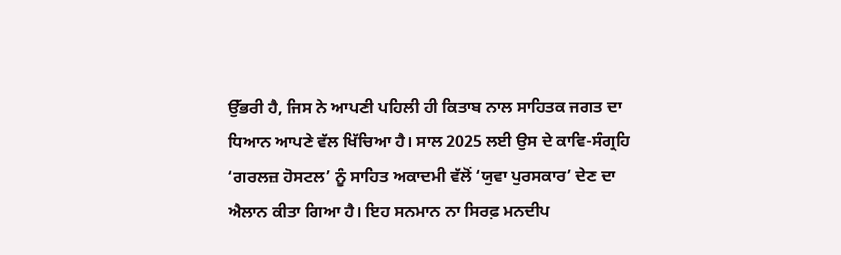ਉੱਭਰੀ ਹੈ, ਜਿਸ ਨੇ ਆਪਣੀ ਪਹਿਲੀ ਹੀ ਕਿਤਾਬ ਨਾਲ ਸਾਹਿਤਕ ਜਗਤ ਦਾ ਧਿਆਨ ਆਪਣੇ ਵੱਲ ਖਿੱਚਿਆ ਹੈ। ਸਾਲ 2025 ਲਈ ਉਸ ਦੇ ਕਾਵਿ-ਸੰਗ੍ਰਹਿ ‘ਗਰਲਜ਼ ਹੋਸਟਲ’ ਨੂੰ ਸਾਹਿਤ ਅਕਾਦਮੀ ਵੱਲੋਂ ‘ਯੁਵਾ ਪੁਰਸਕਾਰ’ ਦੇਣ ਦਾ ਐਲਾਨ ਕੀਤਾ ਗਿਆ ਹੈ। ਇਹ ਸਨਮਾਨ ਨਾ ਸਿਰਫ਼ ਮਨਦੀਪ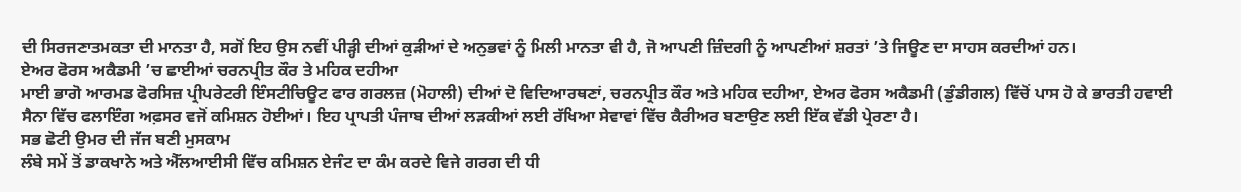ਦੀ ਸਿਰਜਣਾਤਮਕਤਾ ਦੀ ਮਾਨਤਾ ਹੈ, ਸਗੋਂ ਇਹ ਉਸ ਨਵੀਂ ਪੀੜ੍ਹੀ ਦੀਆਂ ਕੁੜੀਆਂ ਦੇ ਅਨੁਭਵਾਂ ਨੂੰ ਮਿਲੀ ਮਾਨਤਾ ਵੀ ਹੈ, ਜੋ ਆਪਣੀ ਜ਼ਿੰਦਗੀ ਨੂੰ ਆਪਣੀਆਂ ਸ਼ਰਤਾਂ ’ਤੇ ਜਿਊਣ ਦਾ ਸਾਹਸ ਕਰਦੀਆਂ ਹਨ।
ਏਅਰ ਫੋਰਸ ਅਕੈਡਮੀ ’ਚ ਛਾਈਆਂ ਚਰਨਪ੍ਰੀਤ ਕੌਰ ਤੇ ਮਹਿਕ ਦਹੀਆ
ਮਾਈ ਭਾਗੋ ਆਰਮਡ ਫੋਰਸਿਜ਼ ਪ੍ਰੀਪਰੇਟਰੀ ਇੰਸਟੀਚਿਊਟ ਫਾਰ ਗਰਲਜ਼ (ਮੋਹਾਲੀ) ਦੀਆਂ ਦੋ ਵਿਦਿਆਰਥਣਾਂ, ਚਰਨਪ੍ਰੀਤ ਕੌਰ ਅਤੇ ਮਹਿਕ ਦਹੀਆ, ਏਅਰ ਫੋਰਸ ਅਕੈਡਮੀ (ਡੁੰਡੀਗਲ) ਵਿੱਚੋਂ ਪਾਸ ਹੋ ਕੇ ਭਾਰਤੀ ਹਵਾਈ ਸੈਨਾ ਵਿੱਚ ਫਲਾਇੰਗ ਅਫ਼ਸਰ ਵਜੋਂ ਕਮਿਸ਼ਨ ਹੋਈਆਂ। ਇਹ ਪ੍ਰਾਪਤੀ ਪੰਜਾਬ ਦੀਆਂ ਲੜਕੀਆਂ ਲਈ ਰੱਖਿਆ ਸੇਵਾਵਾਂ ਵਿੱਚ ਕੈਰੀਅਰ ਬਣਾਉਣ ਲਈ ਇੱਕ ਵੱਡੀ ਪ੍ਰੇਰਣਾ ਹੈ।
ਸਭ ਛੋਟੀ ਉਮਰ ਦੀ ਜੱਜ ਬਣੀ ਮੁਸਕਾਮ
ਲੰਬੇ ਸਮੇਂ ਤੋਂ ਡਾਕਖਾਨੇ ਅਤੇ ਐੱਲਆਈਸੀ ਵਿੱਚ ਕਮਿਸ਼ਨ ਏਜੰਟ ਦਾ ਕੰਮ ਕਰਦੇ ਵਿਜੇ ਗਰਗ ਦੀ ਧੀ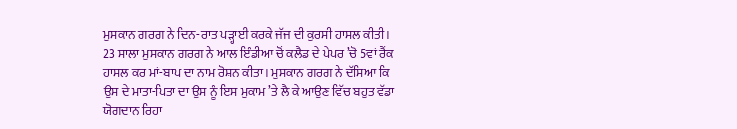ਮੁਸਕਾਨ ਗਰਗ ਨੇ ਦਿਨ-ਰਾਤ ਪੜ੍ਹਾਈ ਕਰਕੇ ਜੱਜ ਦੀ ਕੁਰਸੀ ਹਾਸਲ ਕੀਤੀ। 23 ਸਾਲਾ ਮੁਸਕਾਨ ਗਰਗ ਨੇ ਆਲ ਇੰਡੀਆ ਚੋਂ ਕਲੈਡ ਦੇ ਪੇਪਰ ’ਚੋ 5ਵਾਂ ਰੈਂਕ ਹਾਸਲ ਕਰ ਮਾਂ-ਬਾਪ ਦਾ ਨਾਮ ਰੋਸ਼ਨ ਕੀਤਾ। ਮੁਸਕਾਨ ਗਰਗ ਨੇ ਦੱਸਿਆ ਕਿ ਉਸ ਦੇ ਮਾਤਾ-ਪਿਤਾ ਦਾ ਉਸ ਨੂੰ ਇਸ ਮੁਕਾਮ ’ਤੇ ਲੈ ਕੇ ਆਉਣ ਵਿੱਚ ਬਹੁਤ ਵੱਡਾ ਯੋਗਦਾਨ ਰਿਹਾ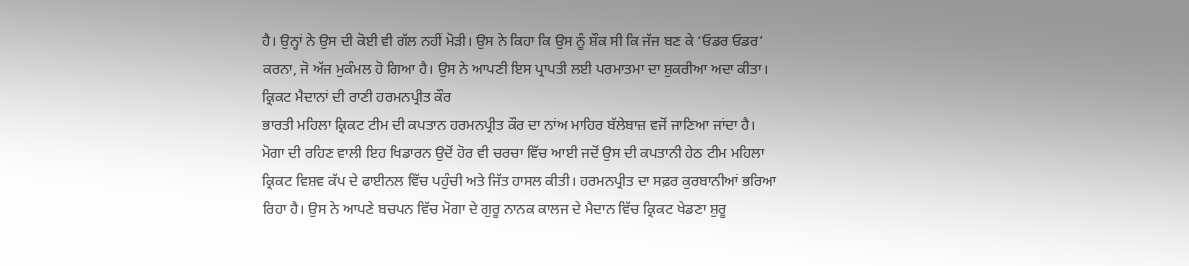ਹੈ। ਉਨ੍ਹਾਂ ਨੇ ਉਸ ਦੀ ਕੋਈ ਵੀ ਗੱਲ ਨਹੀਂ ਮੋੜੀ। ਉਸ ਨੇ ਕਿਹਾ ਕਿ ਉਸ ਨੂੰ ਸ਼ੌਕ ਸੀ ਕਿ ਜੱਜ ਬਣ ਕੇ ‘ਓਡਰ ਓਡਰ’ ਕਰਨਾ, ਜੋ ਅੱਜ ਮੁਕੰਮਲ ਹੋ ਗਿਆ ਹੈ। ਉਸ ਨੇ ਆਪਣੀ ਇਸ ਪ੍ਰਾਪਤੀ ਲਈ ਪਰਮਾਤਮਾ ਦਾ ਸ਼ੁਕਰੀਆ ਅਦਾ ਕੀਤਾ।
ਕ੍ਰਿਕਟ ਮੈਦਾਨਾਂ ਦੀ ਰਾਣੀ ਹਰਮਨਪ੍ਰੀਤ ਕੌਰ
ਭਾਰਤੀ ਮਹਿਲਾ ਕ੍ਰਿਕਟ ਟੀਮ ਦੀ ਕਪਤਾਨ ਹਰਮਨਪ੍ਰੀਤ ਕੌਰ ਦਾ ਨਾਂਅ ਮਾਹਿਰ ਬੱਲੇਬਾਜ਼ ਵਜੋਂ ਜਾਣਿਆ ਜਾਂਦਾ ਹੈ। ਮੋਗਾ ਦੀ ਰਹਿਣ ਵਾਲੀ ਇਹ ਖਿਡਾਰਨ ਉਦੋਂ ਹੋਰ ਵੀ ਚਰਚਾ ਵਿੱਚ ਆਈ ਜਦੋਂ ਉਸ ਦੀ ਕਪਤਾਨੀ ਹੇਠ ਟੀਮ ਮਹਿਲਾ ਕ੍ਰਿਕਟ ਵਿਸ਼ਵ ਕੱਪ ਦੇ ਫਾਈਨਲ ਵਿੱਚ ਪਹੁੰਚੀ ਅਤੇ ਜਿੱਤ ਹਾਸਲ ਕੀਤੀ। ਹਰਮਨਪ੍ਰੀਤ ਦਾ ਸਫ਼ਰ ਕੁਰਬਾਨੀਆਂ ਭਰਿਆ ਰਿਹਾ ਹੈ। ਉਸ ਨੇ ਆਪਣੇ ਬਚਪਨ ਵਿੱਚ ਮੋਗਾ ਦੇ ਗੁਰੂ ਨਾਨਕ ਕਾਲਜ ਦੇ ਮੈਦਾਨ ਵਿੱਚ ਕ੍ਰਿਕਟ ਖੇਡਣਾ ਸ਼ੁਰੂ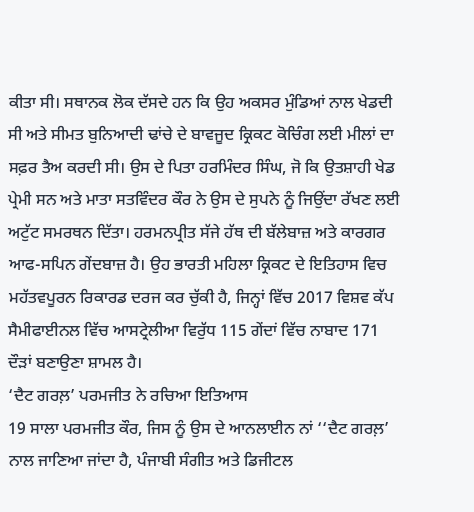ਕੀਤਾ ਸੀ। ਸਥਾਨਕ ਲੋਕ ਦੱਸਦੇ ਹਨ ਕਿ ਉਹ ਅਕਸਰ ਮੁੰਡਿਆਂ ਨਾਲ ਖੇਡਦੀ ਸੀ ਅਤੇ ਸੀਮਤ ਬੁਨਿਆਦੀ ਢਾਂਚੇ ਦੇ ਬਾਵਜੂਦ ਕ੍ਰਿਕਟ ਕੋਚਿੰਗ ਲਈ ਮੀਲਾਂ ਦਾ ਸਫ਼ਰ ਤੈਅ ਕਰਦੀ ਸੀ। ਉਸ ਦੇ ਪਿਤਾ ਹਰਮਿੰਦਰ ਸਿੰਘ, ਜੋ ਕਿ ਉਤਸ਼ਾਹੀ ਖੇਡ ਪ੍ਰੇਮੀ ਸਨ ਅਤੇ ਮਾਤਾ ਸਤਵਿੰਦਰ ਕੌਰ ਨੇ ਉਸ ਦੇ ਸੁਪਨੇ ਨੂੰ ਜਿਉਂਦਾ ਰੱਖਣ ਲਈ ਅਟੁੱਟ ਸਮਰਥਨ ਦਿੱਤਾ। ਹਰਮਨਪ੍ਰੀਤ ਸੱਜੇ ਹੱਥ ਦੀ ਬੱਲੇਬਾਜ਼ ਅਤੇ ਕਾਰਗਰ ਆਫ-ਸਪਿਨ ਗੇਂਦਬਾਜ਼ ਹੈ। ਉਹ ਭਾਰਤੀ ਮਹਿਲਾ ਕ੍ਰਿਕਟ ਦੇ ਇਤਿਹਾਸ ਵਿਚ ਮਹੱਤਵਪੂਰਨ ਰਿਕਾਰਡ ਦਰਜ ਕਰ ਚੁੱਕੀ ਹੈ, ਜਿਨ੍ਹਾਂ ਵਿੱਚ 2017 ਵਿਸ਼ਵ ਕੱਪ ਸੈਮੀਫਾਈਨਲ ਵਿੱਚ ਆਸਟ੍ਰੇਲੀਆ ਵਿਰੁੱਧ 115 ਗੇਂਦਾਂ ਵਿੱਚ ਨਾਬਾਦ 171 ਦੌੜਾਂ ਬਣਾਉਣਾ ਸ਼ਾਮਲ ਹੈ।
‘ਦੈਟ ਗਰਲ਼’ ਪਰਮਜੀਤ ਨੇ ਰਚਿਆ ਇਤਿਆਸ
19 ਸਾਲਾ ਪਰਮਜੀਤ ਕੌਰ, ਜਿਸ ਨੂੰ ਉਸ ਦੇ ਆਨਲਾਈਨ ਨਾਂ ‘‘ਦੈਟ ਗਰਲ਼’ ਨਾਲ ਜਾਣਿਆ ਜਾਂਦਾ ਹੈ, ਪੰਜਾਬੀ ਸੰਗੀਤ ਅਤੇ ਡਿਜੀਟਲ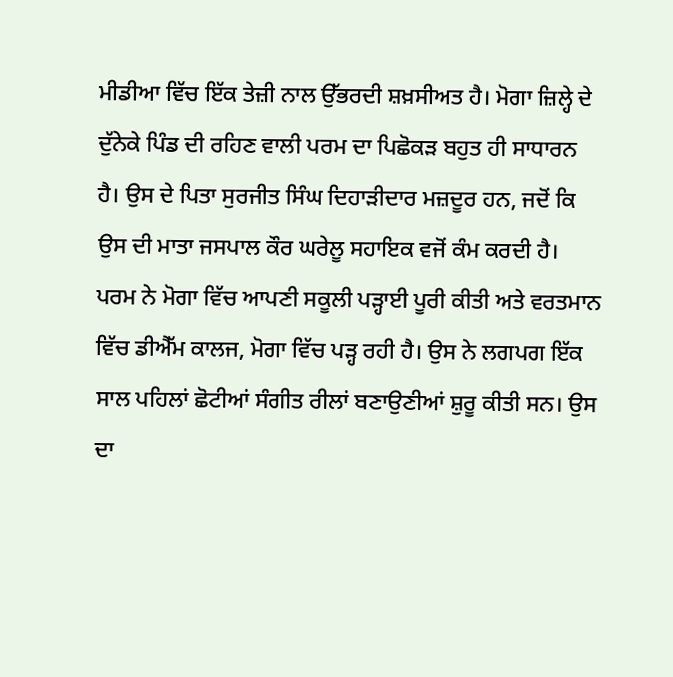ਮੀਡੀਆ ਵਿੱਚ ਇੱਕ ਤੇਜ਼ੀ ਨਾਲ ਉੱਭਰਦੀ ਸ਼ਖ਼ਸੀਅਤ ਹੈ। ਮੋਗਾ ਜ਼ਿਲ੍ਹੇ ਦੇ ਦੁੱਨੇਕੇ ਪਿੰਡ ਦੀ ਰਹਿਣ ਵਾਲੀ ਪਰਮ ਦਾ ਪਿਛੋਕੜ ਬਹੁਤ ਹੀ ਸਾਧਾਰਨ ਹੈ। ਉਸ ਦੇ ਪਿਤਾ ਸੁਰਜੀਤ ਸਿੰਘ ਦਿਹਾੜੀਦਾਰ ਮਜ਼ਦੂਰ ਹਨ, ਜਦੋਂ ਕਿ ਉਸ ਦੀ ਮਾਤਾ ਜਸਪਾਲ ਕੌਰ ਘਰੇਲੂ ਸਹਾਇਕ ਵਜੋਂ ਕੰਮ ਕਰਦੀ ਹੈ। ਪਰਮ ਨੇ ਮੋਗਾ ਵਿੱਚ ਆਪਣੀ ਸਕੂਲੀ ਪੜ੍ਹਾਈ ਪੂਰੀ ਕੀਤੀ ਅਤੇ ਵਰਤਮਾਨ ਵਿੱਚ ਡੀਐੱਮ ਕਾਲਜ, ਮੋਗਾ ਵਿੱਚ ਪੜ੍ਹ ਰਹੀ ਹੈ। ਉਸ ਨੇ ਲਗਪਗ ਇੱਕ ਸਾਲ ਪਹਿਲਾਂ ਛੋਟੀਆਂ ਸੰਗੀਤ ਰੀਲਾਂ ਬਣਾਉਣੀਆਂ ਸ਼ੁਰੂ ਕੀਤੀ ਸਨ। ਉਸ ਦਾ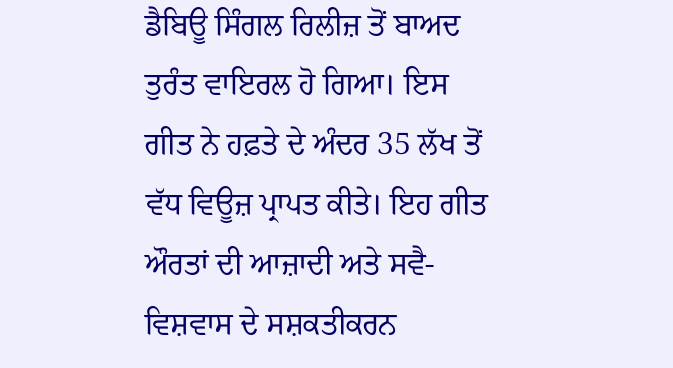ਡੈਬਿਊ ਸਿੰਗਲ ਰਿਲੀਜ਼ ਤੋਂ ਬਾਅਦ ਤੁਰੰਤ ਵਾਇਰਲ ਹੋ ਗਿਆ। ਇਸ ਗੀਤ ਨੇ ਹਫ਼ਤੇ ਦੇ ਅੰਦਰ 35 ਲੱਖ ਤੋਂ ਵੱਧ ਵਿਊਜ਼ ਪ੍ਰਾਪਤ ਕੀਤੇ। ਇਹ ਗੀਤ ਔਰਤਾਂ ਦੀ ਆਜ਼ਾਦੀ ਅਤੇ ਸਵੈ-ਵਿਸ਼ਵਾਸ ਦੇ ਸਸ਼ਕਤੀਕਰਨ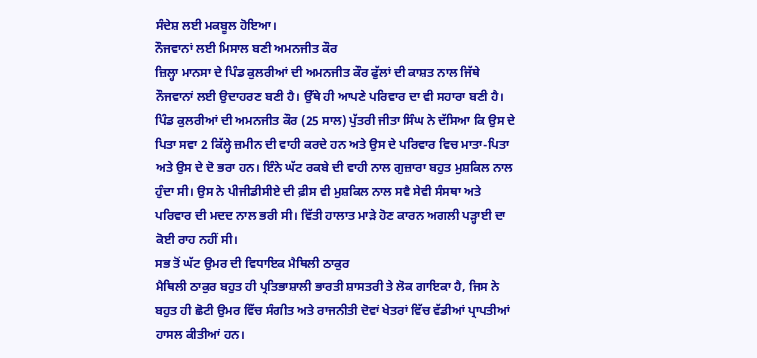ਸੰਦੇਸ਼ ਲਈ ਮਕਬੂਲ ਹੋਇਆ।
ਨੌਜਵਾਨਾਂ ਲਈ ਮਿਸਾਲ ਬਣੀ ਅਮਨਜੀਤ ਕੌਰ
ਜ਼ਿਲ੍ਹਾ ਮਾਨਸਾ ਦੇ ਪਿੰਡ ਕੁਲਰੀਆਂ ਦੀ ਅਮਨਜੀਤ ਕੌਰ ਫੁੱਲਾਂ ਦੀ ਕਾਸ਼ਤ ਨਾਲ ਜਿੱਥੇ ਨੌਜਵਾਨਾਂ ਲਈ ਉਦਾਹਰਣ ਬਣੀ ਹੈ। ਉੱਥੇ ਹੀ ਆਪਣੇ ਪਰਿਵਾਰ ਦਾ ਵੀ ਸਹਾਰਾ ਬਣੀ ਹੈ। ਪਿੰਡ ਕੁਲਰੀਆਂ ਦੀ ਅਮਨਜੀਤ ਕੌਰ (25 ਸਾਲ) ਪੁੱਤਰੀ ਜੀਤਾ ਸਿੰਘ ਨੇ ਦੱਸਿਆ ਕਿ ਉਸ ਦੇ ਪਿਤਾ ਸਵਾ 2 ਕਿੱਲ੍ਹੇ ਜ਼ਮੀਨ ਦੀ ਵਾਹੀ ਕਰਦੇ ਹਨ ਅਤੇ ਉਸ ਦੇ ਪਰਿਵਾਰ ਵਿਚ ਮਾਤਾ-ਪਿਤਾ ਅਤੇ ਉਸ ਦੇ ਦੋ ਭਰਾ ਹਨ। ਇੰਨੇ ਘੱਟ ਰਕਬੇ ਦੀ ਵਾਹੀ ਨਾਲ ਗੁਜ਼ਾਰਾ ਬਹੁਤ ਮੁਸ਼ਕਿਲ ਨਾਲ ਹੁੰਦਾ ਸੀ। ਉਸ ਨੇ ਪੀਜੀਡੀਸੀਏ ਦੀ ਫ਼ੀਸ ਵੀ ਮੁਸ਼ਕਿਲ ਨਾਲ ਸਵੈ ਸੇਵੀ ਸੰਸਥਾ ਅਤੇ ਪਰਿਵਾਰ ਦੀ ਮਦਦ ਨਾਲ ਭਰੀ ਸੀ। ਵਿੱਤੀ ਹਾਲਾਤ ਮਾੜੇ ਹੋਣ ਕਾਰਨ ਅਗਲੀ ਪੜ੍ਹਾਈ ਦਾ ਕੋਈ ਰਾਹ ਨਹੀਂ ਸੀ।
ਸਭ ਤੋਂ ਘੱਟ ਉਮਰ ਦੀ ਵਿਧਾਇਕ ਮੈਥਿਲੀ ਠਾਕੁਰ
ਮੈਥਿਲੀ ਠਾਕੁਰ ਬਹੁਤ ਹੀ ਪ੍ਰਤਿਭਾਸ਼ਾਲੀ ਭਾਰਤੀ ਸ਼ਾਸਤਰੀ ਤੇ ਲੋਕ ਗਾਇਕਾ ਹੈ, ਜਿਸ ਨੇ ਬਹੁਤ ਹੀ ਛੋਟੀ ਉਮਰ ਵਿੱਚ ਸੰਗੀਤ ਅਤੇ ਰਾਜਨੀਤੀ ਦੋਵਾਂ ਖੇਤਰਾਂ ਵਿੱਚ ਵੱਡੀਆਂ ਪ੍ਰਾਪਤੀਆਂ ਹਾਸਲ ਕੀਤੀਆਂ ਹਨ।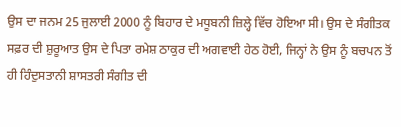ਉਸ ਦਾ ਜਨਮ 25 ਜੁਲਾਈ 2000 ਨੂੰ ਬਿਹਾਰ ਦੇ ਮਧੂਬਨੀ ਜ਼ਿਲ੍ਹੇ ਵਿੱਚ ਹੋਇਆ ਸੀ। ਉਸ ਦੇ ਸੰਗੀਤਕ ਸਫ਼ਰ ਦੀ ਸ਼ੁਰੂਆਤ ਉਸ ਦੇ ਪਿਤਾ ਰਮੇਸ਼ ਠਾਕੁਰ ਦੀ ਅਗਵਾਈ ਹੇਠ ਹੋਈ, ਜਿਨ੍ਹਾਂ ਨੇ ਉਸ ਨੂੰ ਬਚਪਨ ਤੋਂ ਹੀ ਹਿੰਦੁਸਤਾਨੀ ਸ਼ਾਸਤਰੀ ਸੰਗੀਤ ਦੀ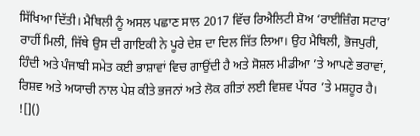ਸਿੱਖਿਆ ਦਿੱਤੀ। ਮੈਥਿਲੀ ਨੂੰ ਅਸਲ ਪਛਾਣ ਸਾਲ 2017 ਵਿੱਚ ਰਿਐਲਿਟੀ ਸ਼ੋਅ ‘ਰਾਈਜ਼ਿੰਗ ਸਟਾਰ’ ਰਾਹੀਂ ਮਿਲੀ, ਜਿੱਥੇ ਉਸ ਦੀ ਗਾਇਕੀ ਨੇ ਪੂਰੇ ਦੇਸ਼ ਦਾ ਦਿਲ ਜਿੱਤ ਲਿਆ। ਉਹ ਮੈਥਿਲੀ, ਭੋਜਪੁਰੀ, ਹਿੰਦੀ ਅਤੇ ਪੰਜਾਬੀ ਸਮੇਤ ਕਈ ਭਾਸ਼ਾਵਾਂ ਵਿਚ ਗਾਉਂਦੀ ਹੈ ਅਤੇ ਸੋਸ਼ਲ ਮੀਡੀਆ ’ਤੇ ਆਪਣੇ ਭਰਾਵਾਂ, ਰਿਸ਼ਵ ਅਤੇ ਅਯਾਚੀ ਨਾਲ ਪੇਸ਼ ਕੀਤੇ ਭਜਨਾਂ ਅਤੇ ਲੋਕ ਗੀਤਾਂ ਲਈ ਵਿਸ਼ਵ ਪੱਧਰ ’ਤੇ ਮਸ਼ਹੂਰ ਹੈ।
![]()